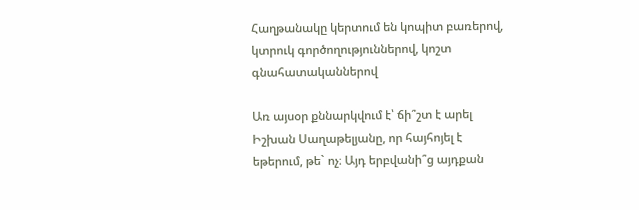Հաղթանակը կերտում են կոպիտ բառերով, կտրուկ գործողություններով, կոշտ գնահատականներով

Առ այսօր քննարկվում է՝ ճի՞շտ է արել Իշխան Սաղաթելյանը, որ հայհոյել է եթերում, թե` ոչ։ Այդ երբվանի՞ց այդքան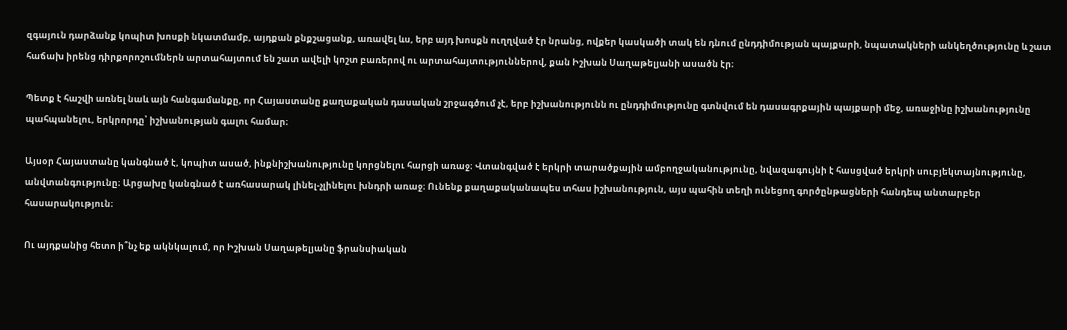զգայուն դարձանք կոպիտ խոսքի նկատմամբ, այդքան քնքշացանք, առավել ևս, երբ այդ խոսքն ուղղված էր նրանց, ովքեր կասկածի տակ են դնում ընդդիմության պայքարի, նպատակների անկեղծությունը և շատ հաճախ իրենց դիրքորոշումներն արտահայտում են շատ ավելի կոշտ բառերով ու արտահայտություններով, քան Իշխան Սաղաթելյանի ասածն էր։

Պետք է հաշվի առնել նաև այն հանգամանքը, որ Հայաստանը քաղաքական դասական շրջագծում չէ, երբ իշխանությունն ու ընդդիմությունը գտնվում են դասագրքային պայքարի մեջ, առաջինը իշխանությունը պահպանելու, երկրորդը՝ իշխանության գալու համար։

Այսօր Հայաստանը կանգնած է, կոպիտ ասած, ինքնիշխանությունը կորցնելու հարցի առաջ։ Վտանգված է երկրի տարածքային ամբողջականությունը, նվազագույնի է հասցված երկրի սուբյեկտայնությունը, անվտանգությունը։ Արցախը կանգնած է առհասարակ լինել-չլինելու խնդրի առաջ։ Ունենք քաղաքականապես տհաս իշխանություն, այս պահին տեղի ունեցող գործընթացների հանդեպ անտարբեր հասարակություն։

Ու այդքանից հետո ի՞նչ եք ակնկալում, որ Իշխան Սաղաթելյանը ֆրանսիական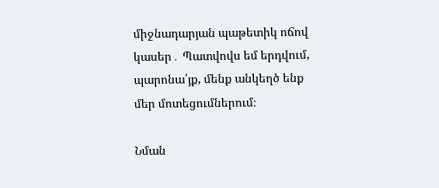միջնադարյան պաթետիկ ոճով կասեր․ Պատվովս եմ երդվում, պարոնա՛յք, մենք անկեղծ ենք մեր մոտեցումներում։

Նման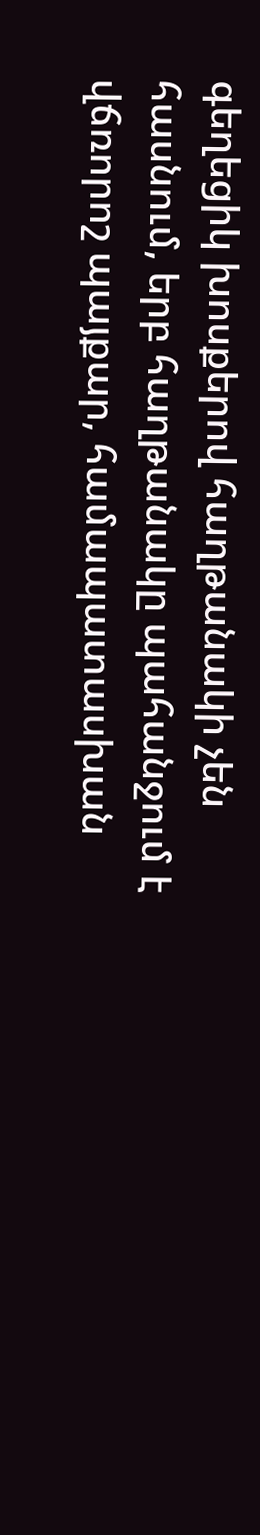գեղեցիկ խոսքերով հաղթանակի չեն հասնում, երբ հաղթանակը պահանջում է վճռորոշ պայքար, համապատասխան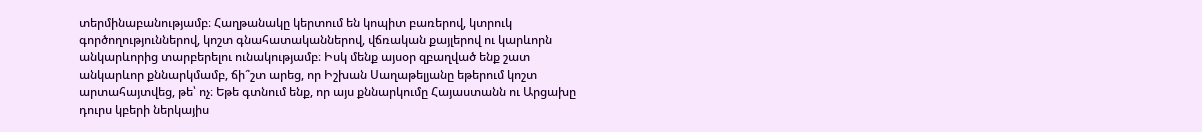տերմինաբանությամբ։ Հաղթանակը կերտում են կոպիտ բառերով, կտրուկ գործողություններով, կոշտ գնահատականներով, վճռական քայլերով ու կարևորն անկարևորից տարբերելու ունակությամբ։ Իսկ մենք այսօր զբաղված ենք շատ անկարևոր քննարկմամբ, ճի՞շտ արեց, որ Իշխան Սաղաթելյանը եթերում կոշտ արտահայտվեց, թե՝ ոչ։ Եթե գտնում ենք, որ այս քննարկումը Հայաստանն ու Արցախը դուրս կբերի ներկայիս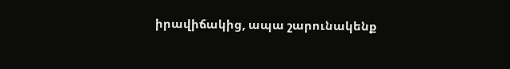իրավիճակից, ապա շարունակենք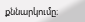քննարկումը։